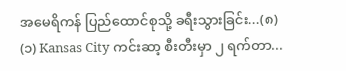အမေရိကန် ပြည်ထောင်စုသို့ ခရီးသွားခြင်း...(၈)
(၁) Kansas City ကင်းဆာ့ စီးတီးမှာ ၂ ရက်တာ...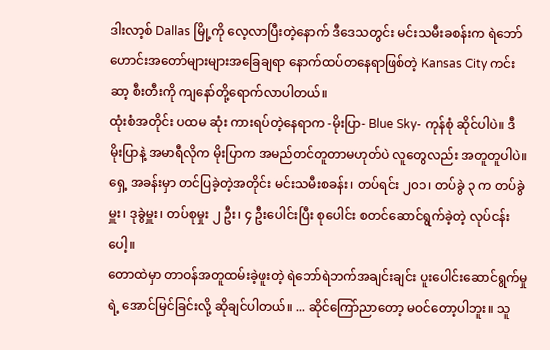ဒါးလာ့စ် Dallas မြို့ကို လေ့လာပြီးတဲ့နောက် ဒီဒေသတွင်း မင်းသမီးခစန်းက ရဲဘော်ဟောင်းအတော်များများအခြေချရာ နောက်ထပ်တနေရာဖြစ်တဲ့ Kansas City ကင်းဆာ့ စီးတီးကို ကျနော်တို့ရောက်လာပါတယ်။
ထုံးစံအတိုင်း ပထမ ဆုံး ကားရပ်တဲ့နေရာက -မိုးပြာ- Blue Sky- ကုန်စုံ ဆိုင်ပါပဲ။ ဒီ မိုးပြာနဲ့ အမာရီလိုက မိုးပြာက အမည်တင်တူတာမဟုတ်ပဲ လူတွေလည်း အတူတူပါပဲ။ ရှေ့ အခန်းမှာ တင်ပြခဲ့တဲ့အတိုင်း မင်းသမီးစခန်း၊ တပ်ရင်း ၂၀၁၊ တပ်ခွဲ ၃ က တပ်ခွဲမှူး၊ ဒုခွဲမှူး၊ တပ်စုမှုး ၂ ဦး၊ ၄ ဦးပေါင်းပြီး စုပေါင်း စတင်ဆောင်ရွက်ခဲ့တဲ့ လုပ်ငန်းပေါ့။
တောထဲမှာ တာဝန်အတူထမ်းခဲ့ဖူးတဲ့ ရဲဘော်ရဲဘက်အချင်းချင်း ပူးပေါင်းဆောင်ရွက်မှုရဲ့ အောင်မြင်ခြင်းလို့ ဆိုချင်ပါတယ်။ ... ဆိုင်ကြော်ညာတော့ မဝင်တော့ပါဘူး။ သူ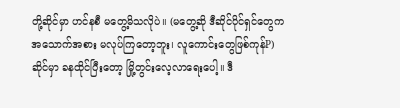တို့ဆိုင်မှာ ဟင်နစီ မတွေ့မိသလိုပဲ။ (မတွေ့ဆို ဒီဆိုင်ပိုင်ရှင်တွေက အသောက်အစား မလုပ်ကြတော့ဘူး၊ လူကောင်းတွေဖြစ်ကုန်P)
ဆိုင်မှာ ခနထိုင်ပြီးတော့ မြို့တွင်းလေ့လာရေးပေါ့။ ဒီ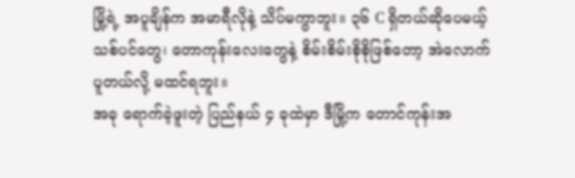မြို့ရဲ့ အပူချိန်က အမာရီလိုနဲ့ သိပ်မကွာဘူး။ ၃၆ C ရှိတယ်ဆိုပေမယ့် သစ်ပင်တွေ၊ တောကုန်းလေးတွေနဲ့ စိမ်းစိမ်းစိုစိုဖြစ်တော့ အဲလောက် ပူတယ်လို့ မထင်ရဘူး။
အခု ရောက်ခဲ့ဖူးတဲ့ ပြည်နယ် ၄ ခုထဲမှာ ဒီမြို့က တောင်ကုန်းအ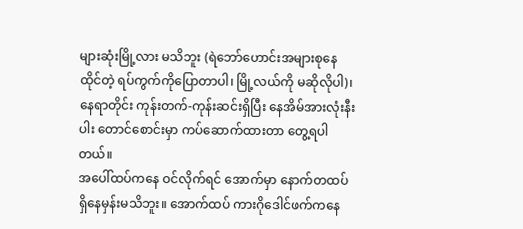များဆုံးမြို့လား မသိဘူး (ရဲဘော်ဟောင်းအများစုနေထိုင်တဲ့ ရပ်ကွက်ကိုပြောတာပါ၊ မြို့လယ်ကို မဆိုလိုပါ)၊ နေရာတိုင်း ကုန်းတက်-ကုန်းဆင်းရှိပြီး နေအိမ်အားလုံးနီးပါး တောင်စောင်းမှာ ကပ်ဆောက်ထားတာ တွေ့ရပါတယ်။
အပေါ်ထပ်ကနေ ဝင်လိုက်ရင် အောက်မှာ နောက်တထပ်ရှိနေမှန်းမသိဘူး။ အောက်ထပ် ကားဂိုဒေါင်ဖက်ကနေ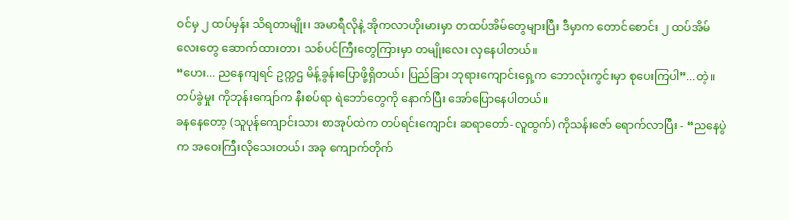ဝင်မှ ၂ ထပ်မှန်း သိရတာမျိုး၊ အမာရီလိုနဲ့ အိုကလာဟိုးမားမှာ တထပ်အိမ်တွေများပြီး ဒီမှာက တောင်စောင်း ၂ ထပ်အိမ်လေးတွေ ဆောက်ထားတာ၊ သစ်ပင်ကြီးတွေကြားမှာ တမျိုးလေး လှနေပါတယ်။
“ဟေး... ညနေကျရင် ဥက္ကဌ မိန့်ခွန်းပြောဖို့ရှိတယ်၊ ပြည်ခြား ဘုရားကျောင်းရှေ့က ဘောလုံးကွင်းမှာ စုပေးကြပါ”...တဲ့။ တပ်ခွဲမှုး ကိုဘုန်းကျော်က နီးစပ်ရာ ရဲဘော်တွေကို နောက်ပြီး အော်ပြောနေပါတယ်။
ခနနေတော့ (သူပုန်ကျောင်းသား စာအုပ်ထဲက တပ်ရင်းကျောင်း ဆရာတော်-လူထွက်) ကိုသန်းဇော် ရောက်လာပြီး - “ညနေပွဲက အဝေးကြီးလိုသေးတယ်၊ အခု ကျောက်တိုက်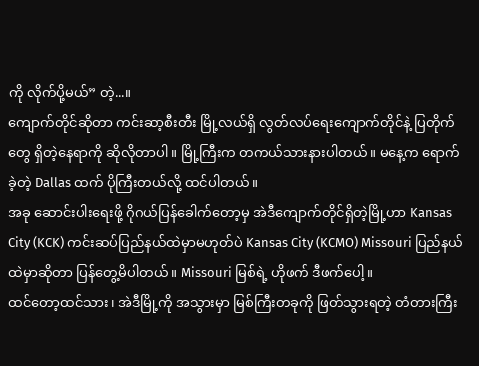ကို လိုက်ပို့မယ်” တဲ့...။
ကျောက်တိုင်ဆိုတာ ကင်းဆာ့စီးတီး မြို့လယ်ရှိ လွတ်လပ်ရေးကျောက်တိုင်နဲ့ ပြတိုက်တွေ ရှိတဲ့နေရာကို ဆိုလိုတာပါ။ မြို့ကြီးက တကယ်သားနားပါတယ်။ မနေ့က ရောက်ခဲ့တဲ့ Dallas ထက် ပိုကြီးတယ်လို့ ထင်ပါတယ်။
အခု ဆောင်းပါးရေးဖို့ ဂိုဂယ်ပြန်ခေါက်တော့မှ အဲဒီကျောက်တိုင်ရှိတဲ့မြို့ဟာ Kansas City (KCK) ကင်းဆပ်ပြည်နယ်ထဲမှာမဟုတ်ပဲ Kansas City (KCMO) Missouri ပြည်နယ်ထဲမှာဆိုတာ ပြန်တွေ့မိပါတယ်။ Missouri မြစ်ရဲ့ ဟိုဖက် ဒီဖက်ပေါ့။
ထင်တော့ထင်သား၊ အဲဒီမြို့ကို အသွားမှာ မြစ်ကြီးတခုကို ဖြတ်သွားရတဲ့ တံတားကြီး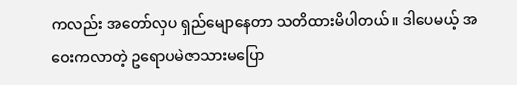ကလည်း အတော်လှပ ရှည်မျောနေတာ သတိထားမိပါတယ်။ ဒါပေမယ့် အဝေးကလာတဲ့ ဥရောပမဲဇာသားမပြော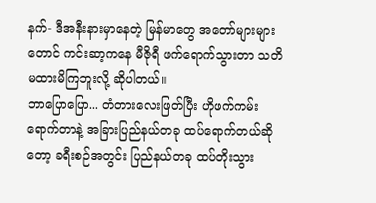နက်- ဒီအနီးနားမှာနေတဲ့ မြန်မာတွေ အတော်များများတောင် ကင်းဆာ့ကနေ မီဇိုရီ ဖက်ရောက်သွားတာ သတိမထားမိကြဘူးလို့ ဆိုပါတယ်။
ဘာပြောပြော... တံတားလေးဖြတ်ပြီး ဟိုဖက်ကမ်းရောက်တာနဲ့ အခြားပြည်နယ်တခု ထပ်ရောက်တယ်ဆိုတော့ ခရီးစဉ်အတွင်း ပြည်နယ်တခု ထပ်တိုးသွား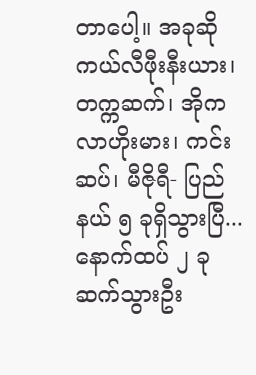တာပေါ့။ အခုဆို ကယ်လီဖီုးနီးယား၊ တက္ကဆက်၊ အိုကလာဟိုးမား၊ ကင်းဆပ်၊ မီဇိုရီ- ပြည်နယ် ၅ ခုရှိသွားပြီ...
နောက်ထပ် ၂ ခု ဆက်သွားဦး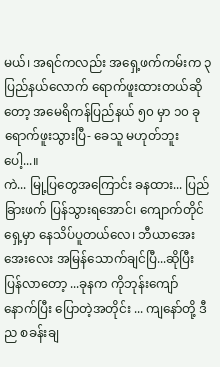မယ်၊ အရင်ကလည်း အရှေ့ဖက်ကမ်းက ၃ ပြည်နယ်လောက် ရောက်ဖူးထားတယ်ဆိုတော့ အမေရိကန်ပြည်နယ် ၅၀ မှာ ၁၀ ခုရောက်ဖူးသွားပြီ- ခေသူ မဟုတ်ဘူးပေါ့...။
ကဲ... မြု့ပြတွေအကြောင်း ခနထား... ပြည်ခြားဖက် ပြန်သွားရအောင်၊ ကျောက်တိုင်ရှေ့မှာ နေသိပ်ပူတယ်လေ၊ ဘီယာအေးအေးလေး အမြန်သောက်ချင်ပြီ...ဆိုပြီး ပြန်လာတော့ ...ခုနက ကိုဘုန်းကျော် နောက်ပြီး ပြောတဲ့အတိုင်း ... ကျနော်တို့ ဒီည စခန်းချ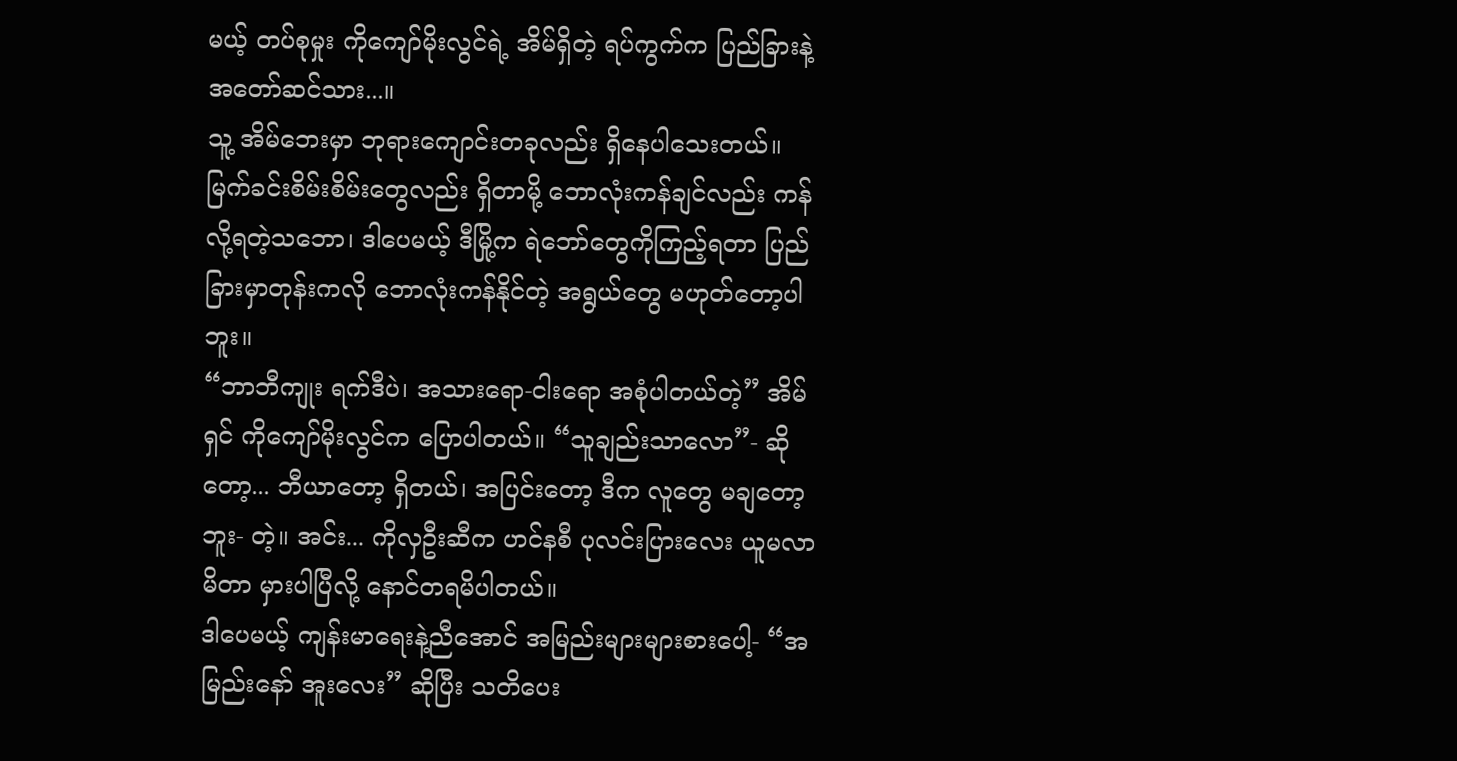မယ့် တပ်စုမှုး ကိုကျော်မိုးလွင်ရဲ့ အိမ်ရှိတဲ့ ရပ်ကွက်က ပြည်ခြားနဲ့အတော်ဆင်သား...။
သူ့ အိမ်ဘေးမှာ ဘုရားကျောင်းတခုလည်း ရှိနေပါသေးတယ်။ မြက်ခင်းစိမ်းစိမ်းတွေလည်း ရှိတာမို့ ဘောလုံးကန်ချင်လည်း ကန်လို့ရတဲ့သဘော၊ ဒါပေမယ့် ဒီမြို့က ရဲဘော်တွေကိုကြည့်ရတာ ပြည်ခြားမှာတုန်းကလို ဘောလုံးကန်နိုင်တဲ့ အရွယ်တွေ မဟုတ်တော့ပါဘူး။
“ဘာဘီကျုး ရက်ဒီပဲ၊ အသားရော-ငါးရော အစုံပါတယ်တဲ့” အိမ်ရှင် ကိုကျော်မိုးလွင်က ပြောပါတယ်။ “သူချည်းသာလော”- ဆိုတော့... ဘီယာတော့ ရှိတယ်၊ အပြင်းတော့ ဒီက လူတွေ မချတော့ဘူး- တဲ့။ အင်း... ကိုလှဦးဆီက ဟင်နစီ ပုလင်းပြားလေး ယူမလာမိတာ မှားပါပြီလို့ နောင်တရမိပါတယ်။
ဒါပေမယ့် ကျန်းမာရေးနဲ့ညီအောင် အမြည်းများများစားပေါ့- “အမြည်းနော် အူးလေး” ဆိုပြီး သတိပေး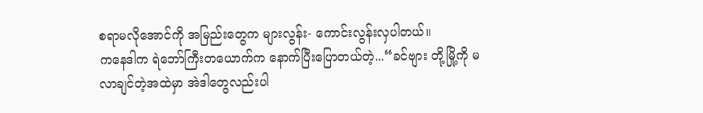စရာမလိုအောင်ကို အမြည်းတွေက များလွန်း- ကောင်းလွန်းလှပါတယ်။
ကနေဒါက ရဲဘော်ကြီးတယောက်က နောက်ပြီးပြောတယ်တဲ့...“ခင်ဗျား တို့မြို့ကို မလာချင်တဲ့အထဲမှာ အဲဒါတွေလည်းပါ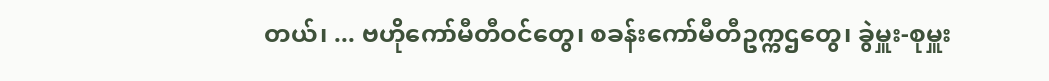တယ်၊ ... ဗဟိုကော်မီတီဝင်တွေ၊ စခန်းကော်မီတီဥက္ကဌတွေ၊ ခွဲမှူး-စုမှူး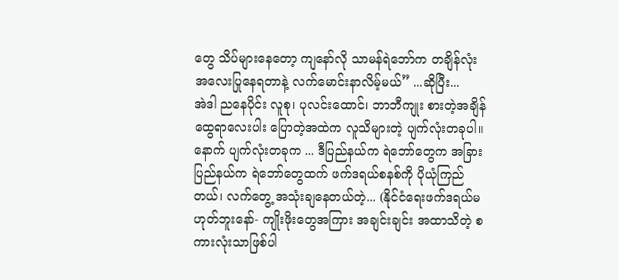တွေ သိပ်များနေတော့ ကျနော်လို သာမန်ရဲဘော်က တချိန်လုံး အလေးပြုနေရတာနဲ့ လက်မောင်းနာလိမ့်မယ်” ...ဆိုပြီး...
အဲဒါ ညနေပိုင်း လူစု၊ ပုလင်းထောင်၊ ဘာဘီကျုး စားတဲ့အချိန် ထွေရာလေးပါး ပြောတဲ့အထဲက လူသိများတဲ့ ပျက်လုံးတခုပါ။ နောက် ပျက်လုံးတခုက ... ဒီပြည်နယ်က ရဲဘော်တွေက အခြားပြည်နယ်က ရဲဘော်တွေထက် ဖက်ဒရယ်စနစ်ကို ပိုယုံကြည်တယ်၊ လက်တွေ့ အသုံးချနေတယ်တဲ့... (နိုင်ငံရေးဖက်ဒရယ်မဟုတ်ဘူးနော်- ကျိုးဖိုးတွေအကြား အချင်းချင်း အထာသိတဲ့ စကားလုံးသာဖြစ်ပါ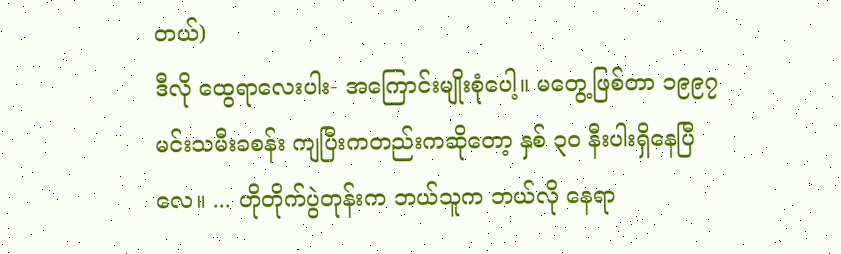တယ်)
ဒီလို ထွေရာလေးပါး- အကြောင်းမျိုးစုံပေါ့။ မတွေ့ဖြစ်တာ ၁၉၉၇ မင်းသမီးခစန်း ကျပြီးကတည်းကဆိုတော့ နှစ် ၃၀ နီးပါးရှိနေပြီလေ။ ... ဟိုတိုက်ပွဲတုန်းက ဘယ်သူက ဘယ်လို နေရာ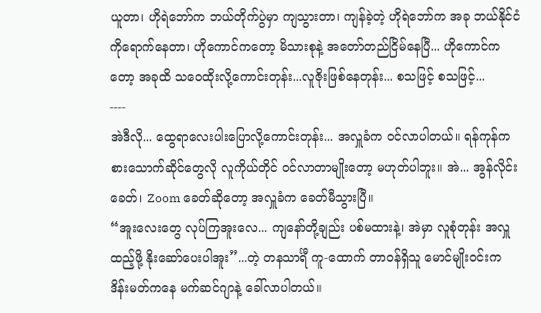ယူတာ၊ ဟိုရဲဘော်က ဘယ်တိုက်ပွဲမှာ ကျသွားတာ၊ ကျန်ခဲ့တဲ့ ဟိုရဲဘော်က အခု ဘယ်နိုင်ငံကိုရောက်နေတာ၊ ဟိုကောင်ကတော့ မိသားစုနဲ့ အတော်တည်ငြိမ်နေပြီ... ဟိုကောင်ကတော့ အခုထိ သဝေထိုးလို့ကောင်းတုန်း...လူဇိုးဖြစ်နေတုန်း... စသဖြင့် စသဖြင့်...
----
အဲဒီလို... ထွေရာလေးပါးပြောလို့ကောင်းတုန်း... အလှူခံက ဝင်လာပါတယ်။ ရန်ကုန်က စားသောက်ဆိုင်တွေလို လူကိုယ်တိုင် ဝင်လာတာမျိုးတော့ မဟုတ်ပါဘူး။ အဲ... အွန်လိုင်းခေတ်၊ Zoom ခေတ်ဆိုတော့ အလှူခံက ခေတ်မီသွားပြီ။
“အူးလေးတွေ လုပ်ကြအူးလေ... ကျနော်တို့ချည်း ပစ်မထားနဲ့၊ အဲမှာ လူစုံတုန်း အလှူထည့်ဖို့ နိုးဆော်ပေးပါအူး”...တဲ့ တနသာင်္ရီ ကူ-ထောက် တာဝန်ရှိသူ မောင်မျိုးဝင်းက ဒိန်းမတ်ကနေ မက်ဆင်ဂျာနဲ့ ခေါ်လာပါတယ်။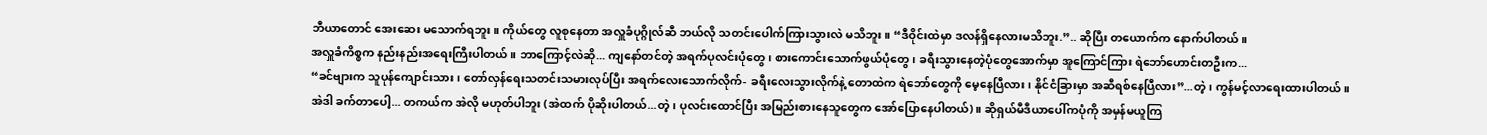ဘီယာတောင် အေးဆေး မသောက်ရဘူး။ ကိုယ်တွေ လူစုနေတာ အလှူခံပုဂ္ဂိုလ်ဆီ ဘယ်လို သတင်းပေါက်ကြားသွားလဲ မသိဘူး။ “ဒီဝိုင်းထဲမှာ ဒလန်ရှိနေလားမသိဘူး.”.. ဆိုပြီး တယောက်က နောက်ပါတယ်။
အလှူခံကိစ္စက နည်းနည်းအရေးကြီးပါတယ်။ ဘာကြောင့်လဲဆို... ကျနော်တင်တဲ့ အရက်ပုလင်းပုံတွေ၊ စားကောင်းသောက်ဖွယ်ပုံတွေ၊ ခရီးသွားနေတဲ့ပုံတွေအောက်မှာ အူကြောင်ကြား ရဲဘော်ဟောင်းတဦးက...
“ခင်ဗျားက သူပုန်ကျောင်းသား၊ တော်လှန်ရေးသတင်းသမားလုပ်ပြီး အရက်လေးသောက်လိုက်- ခရီးလေးသွားလိုက်နဲ့ တောထဲက ရဲဘော်တွေကို မေ့နေပြီလား၊ နိုင်ငံခြားမှာ အဆီရစ်နေပြီလား”...တဲ့၊ ကွန်မင့်လာရေးထားပါတယ်။
အဲဒါ ခက်တာပေါ့... တကယ်က အဲလို မဟုတ်ပါဘူး (အဲထက် ပိုဆိုးပါတယ်...တဲ့၊ ပုလင်းထောင်ပြီး အမြည်းစားနေသူတွေက အော်ပြောနေပါတယ်)။ ဆိုရှယ်မီဒီယာပေါ်ကပုံကို အမှန်မယူကြ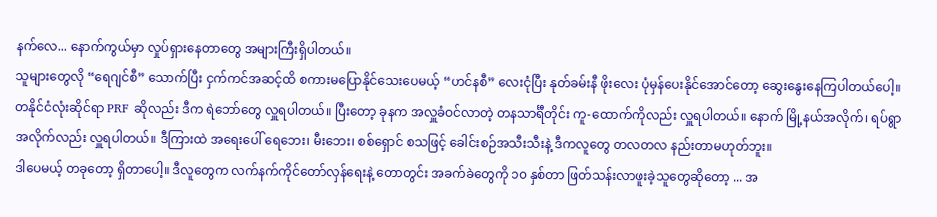နက်လေ... နောက်ကွယ်မှာ လှုပ်ရှားနေတာတွေ အများကြီးရှိပါတယ်။
သူများတွေလို “ရေဂျင်စီ” သောက်ပြီး ငှက်ကင်အဆင့်ထိ စကားမပြောနိုင်သေးပေမယ့် “ဟင်နစီ” လေးငုံပြီး နုတ်ခမ်းနီ ဖိုးလေး ပုံမှန်ပေးနိုင်အောင်တော့ ဆွေးနွေးနေကြပါတယ်ပေါ့။
တနိုင်ငံလုံးဆိုင်ရာ PRF ဆိုလည်း ဒီက ရဲဘော်တွေ လှူရပါတယ်။ ပြီးတော့ ခုနက အလှူခံဝင်လာတဲ့ တနသာင်္ရီတိုင်း ကူ-ထောက်ကိုလည်း လှူရပါတယ်။ နောက် မြို့နယ်အလိုက်၊ ရပ်ရွာအလိုက်လည်း လှူရပါတယ်။ ဒီကြားထဲ အရေးပေါ် ရေဘေး၊ မီးဘေး၊ စစ်ရှောင် စသဖြင့် ခေါင်းစဉ်အသီးသီးနဲ့ ဒီကလူတွေ တလတလ နည်းတာမဟုတ်ဘူး။
ဒါပေမယ့် တခုတော့ ရှိတာပေါ့။ ဒီလူတွေက လက်နက်ကိုင်တော်လှန်ရေးနဲ့ တောတွင်း အခက်ခဲတွေကို ၁၀ နှစ်တာ ဖြတ်သန်းလာဖူးခဲ့သူတွေဆိုတော့ ... အ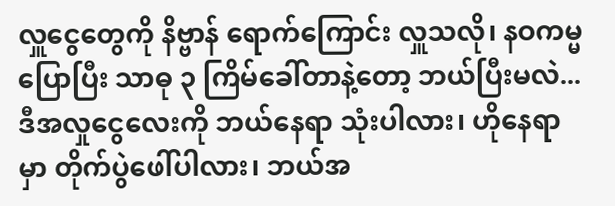လှူငွေတွေကို နိဗ္ဗာန် ရောက်ကြောင်း လှူသလို၊ နဝကမ္မ ပြောပြီး သာဓု ၃ ကြိမ်ခေါ်တာနဲ့တော့ ဘယ်ပြီးမလဲ...
ဒီအလှုငွေလေးကို ဘယ်နေရာ သုံးပါလား၊ ဟိုနေရာမှာ တိုက်ပွဲဖေါ်ပါလား၊ ဘယ်အ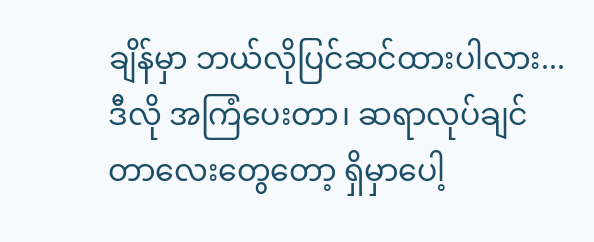ချိန်မှာ ဘယ်လိုပြင်ဆင်ထားပါလား... ဒီလို အကြံပေးတာ၊ ဆရာလုပ်ချင်တာလေးတွေတော့ ရှိမှာပေါ့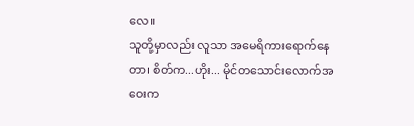လေ။
သူတို့မှာလည်း လူသာ အမေရိကားရောက်နေတာ၊ စိတ်က...ဟိုး... မိုင်တသောင်းလောက်အဝေးက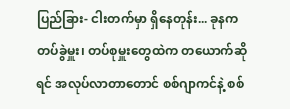ပြည်ခြား- ငါးတက်မှာ ရှိနေတုန်း... ခုနက တပ်ခွဲမှူး၊ တပ်စုမှူးတွေထဲက တယောက်ဆိုရင် အလုပ်လာတာတောင် စစ်ဂျာကင်နဲ့ စစ်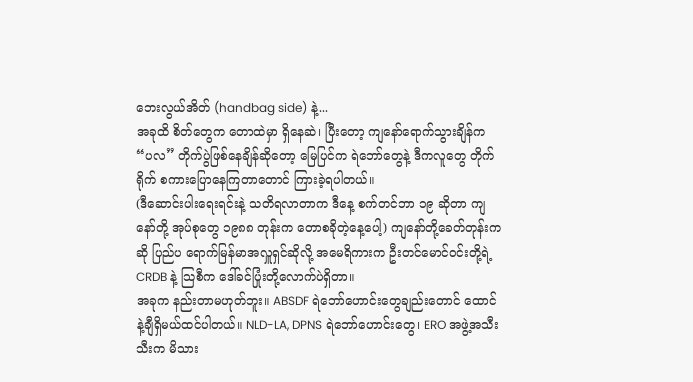ဘေးလွယ်အိတ် (handbag side) နဲ့...
အခုထိ စိတ်တွေက တောထဲမှာ ရှိနေဆဲ၊ ပြီးတော့ ကျနော်ရောက်သွားချိန်က “ပလ” တိုက်ပွဲဖြစ်နေချိန်ဆိုတော့ မြေပြင်က ရဲဘော်တွေနဲ့ ဒီကလူတွေ တိုက်ရိုက် စကားပြောနေကြတာတောင် ကြားခဲ့ရပါတယ်။
(ဒီဆောင်းပါးရေးရင်းနဲ့ သတိရလာတာက ဒီနေ့ စက်တင်ဘာ ၁၉ ဆိုတာ ကျနော်တို့ အုပ်စုတွေ ၁၉၈၈ တုန်းက တောစခိုတဲ့နေ့ပေါ့) ကျနော်တို့ခေတ်တုန်းကဆို ပြည်ပ ရောက်မြန်မာအလှူရှင်ဆိုလို့ အမေရိကားက ဦးတင်မောင်ဝင်းတို့ရဲ့ CRDB နဲ့ သြစီက ဒေါ်ခင်ပြုံးတို့လောက်ပဲရှိတာ။
အခုက နည်းတာမဟုတ်ဘူး။ ABSDF ရဲဘော်ဟောင်းတွေချည်းတောင် ထောင်နဲ့ချီရှိမယ်ထင်ပါတယ်။ NLD-LA, DPNS ရဲဘော်ဟောင်းတွေ၊ ERO အဖွဲ့အသီးသီးက မိသား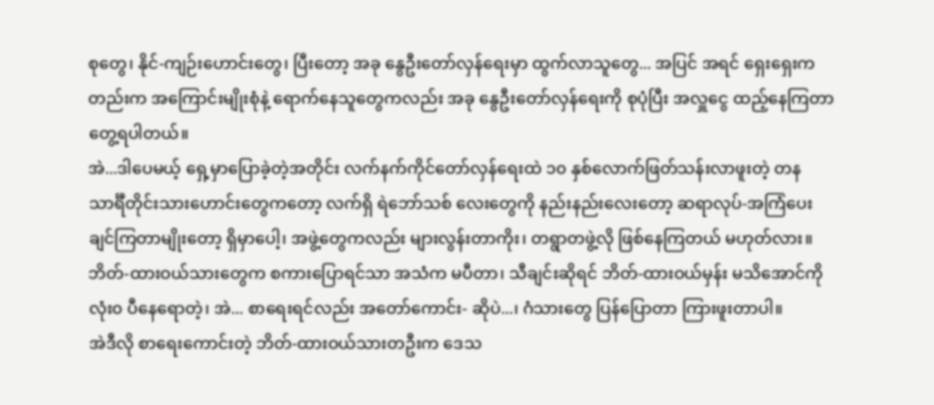စုတွေ၊ နိုင်-ကျဉ်းဟောင်းတွေ၊ ပြီးတော့ အခု နွေဦးတော်လှန်ရေးမှာ ထွက်လာသူတွေ... အပြင် အရင် ရှေးရှေးကတည်းက အကြောင်းမျိုးစုံနဲ့ ရောက်နေသူတွေကလည်း အခု နွေဦးတော်လှန်ရေးကို စုပုံပြီး အလှူငွေ ထည့်နေကြတာ တွေ့ရပါတယ်။
အဲ...ဒါပေမယ့် ရှေ့မှာပြောခဲ့တဲ့အတိုင်း လက်နက်ကိုင်တော်လှန်ရေးထဲ ၁၀ နှစ်လောက်ဖြတ်သန်းလာဖူးတဲ့ တနသာင်္ရီတိုင်းသားဟောင်းတွေကတော့ လက်ရှိ ရဲဘော်သစ် လေးတွေကို နည်းနည်းလေးတော့ ဆရာလုပ်-အကြံပေးချင်ကြတာမျိုးတော့ ရှိမှာပေါ့၊ အဖွဲ့တွေကလည်း များလွန်းတာကိုး၊ တရွာတဖွဲ့လို ဖြစ်နေကြတယ် မဟုတ်လား။
ဘိတ်-ထားဝယ်သားတွေက စကားပြောရင်သာ အသံက မပီတာ၊ သီချင်းဆိုရင် ဘိတ်-ထားဝယ်မှန်း မသိအောင်ကို လုံး၀ ပီနေရောတဲ့၊ အဲ... စာရေးရင်လည်း အတော်ကောင်း- ဆိုပဲ...၊ ဂံသားတွေ ပြန်ပြောတာ ကြားဖူးတာပါ။
အဲဒီလို စာရေးကောင်းတဲ့ ဘိတ်-ထားဝယ်သားတဦးက ဒေသ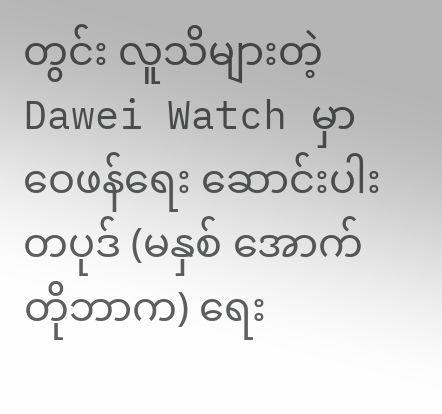တွင်း လူသိများတဲ့ Dawei Watch မှာ ဝေဖန်ရေး ဆောင်းပါးတပုဒ် (မနှစ် အောက်တိုဘာက) ရေး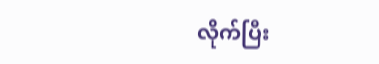လိုက်ပြီး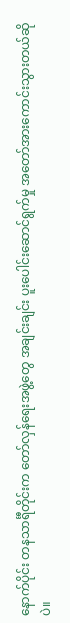နောက်ပိုင်း တနသာင်္ရီတိုင်းက တော်လှန်ရေးအဖွဲ့တွေ အချင်းချင်း ပူးပေါင်းဆောင်ရွက်မှု အတော်အားကောင်းသွားတယ်ဆိုပဲ။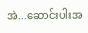အဲ...ဆောင်းပါးအ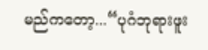မည်ကတော့...“ပုဂံဘုရားဖူး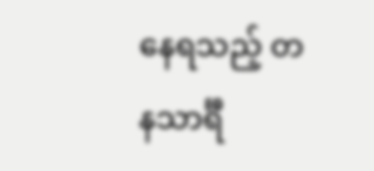နေရသည့် တနသာင်္ရီ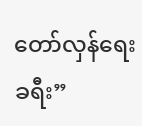တော်လှန်ရေးခရီး”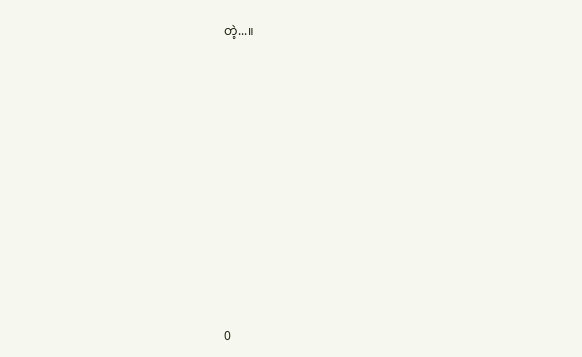တဲ့...။










0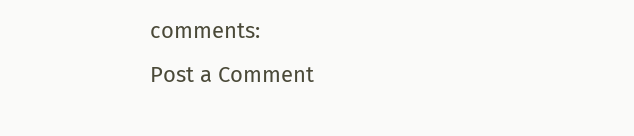comments:
Post a Comment